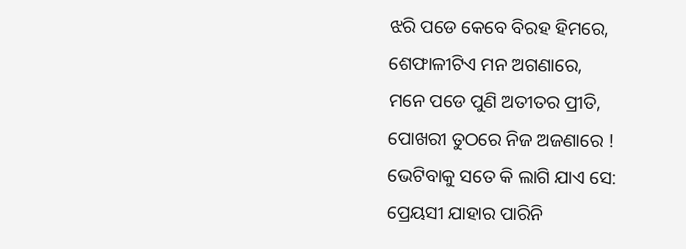ଝରି ପଡେ କେବେ ବିରହ ହିମରେ,
ଶେଫାଳୀଟିଏ ମନ ଅଗଣାରେ,
ମନେ ପଡେ ପୁଣି ଅତୀତର ପ୍ରୀତି,
ପୋଖରୀ ତୁଠରେ ନିଜ ଅଜଣାରେ !
ଭେଟିବାକୁ ସତେ କି ଲାଗି ଯାଏ ସେ:
ପ୍ରେୟସୀ ଯାହାର ପାରିନି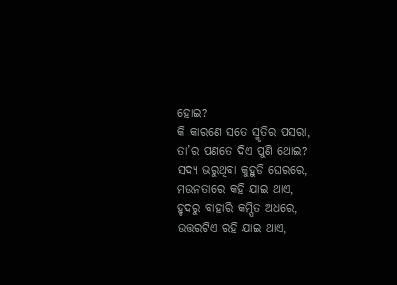ହୋଇ?
କି କାରଣେ ସତେ ସ୍ମୃତିର ପସରା,
ତା’ର ପଣତେ ଦିଏ ପୁଣି ଥୋଇ?
ସଦ୍ୟ ଭରୁଥିବା କୁହୁଡି ଘେରରେ,
ମଉନତାରେ କହି ଯାଇ ଥାଏ,
ହୃଦରୁ ବାହାରି କମ୍ପିତ ଅଧରେ,
ଉତ୍ତରଟିଏ ରହି ଯାଇ ଥାଏ,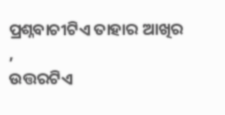ପ୍ରଶ୍ନବାଚୀଟିଏ ତାହାର ଆଖିର ,
ଉତ୍ତରଟିଏ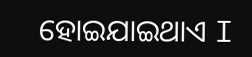ହୋଇଯାଇଥାଏ I